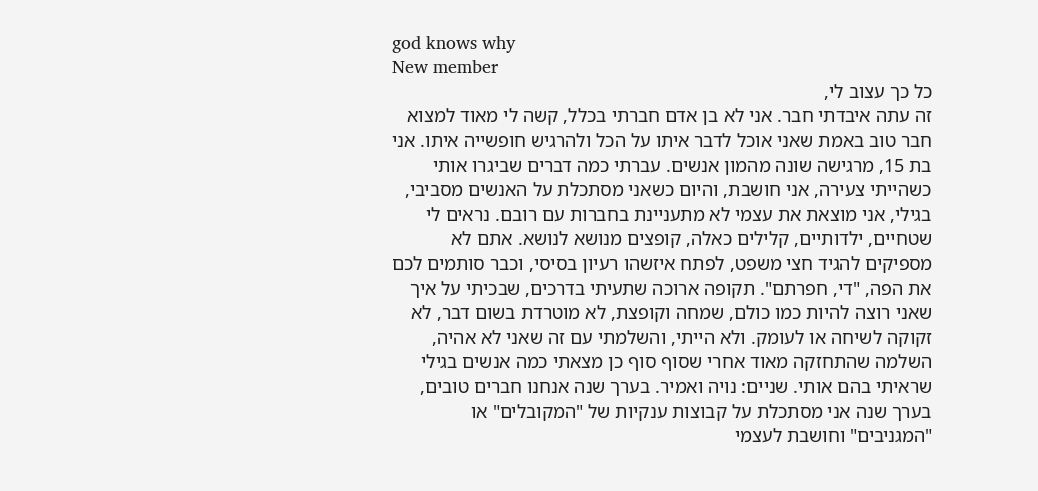god knows why
New member
כל כך עצוב לי,
זה עתה איבדתי חבר. אני לא בן אדם חברתי בכלל, קשה לי מאוד למצוא חבר טוב באמת שאני אוכל לדבר איתו על הכל ולהרגיש חופשייה איתו. אני בת 15, מרגישה שונה מהמון אנשים. עברתי כמה דברים שביגרו אותי כשהייתי צעירה, אני חושבת, והיום כשאני מסתכלת על האנשים מסביבי, בגילי, אני מוצאת את עצמי לא מתעניינת בחברות עם רובם. נראים לי שטחיים, ילדותיים, קלילים כאלה, קופצים מנושא לנושא. אתם לא מספיקים להגיד חצי משפט, לפתח איזשהו רעיון בסיסי, וכבר סותמים לכם את הפה, "די, חפרתם". תקופה ארוכה שתעיתי בדרכים, שבכיתי על איך שאני רוצה להיות כמו כולם, שמחה וקופצת, לא מוטרדת בשום דבר, לא זקוקה לשיחה או לעומק. ולא הייתי, והשלמתי עם זה שאני לא אהיה, השלמה שהתחזקה מאוד אחרי שסוף סוף כן מצאתי כמה אנשים בגילי שראיתי בהם אותי. שניים: נויה ואמיר. בערך שנה אנחנו חברים טובים, בערך שנה אני מסתכלת על קבוצות ענקיות של "המקובלים" או "המגניבים" וחושבת לעצמי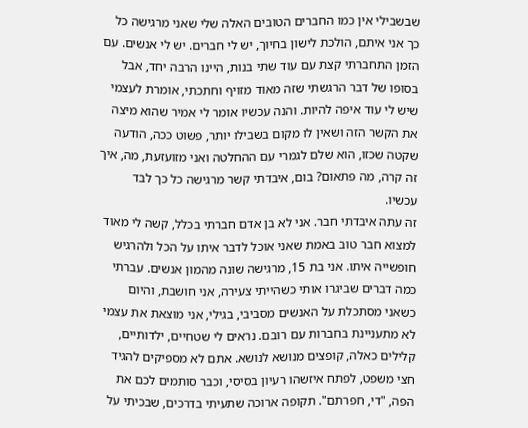שבשבילי אין כמו החברים הטובים האלה שלי שאני מרגישה כל כך אני איתם, הולכת לישון בחיוך, יש לי חברים. יש לי אנשים. עם הזמן התחברתי קצת עם עוד שתי בנות, היינו הרבה יחד, אבל בסופו של דבר הרגשתי שזה מאוד מזויף וחתכתי, אומרת לעצמי שיש לי עוד איפה להיות. והנה עכשיו אומר לי אמיר שהוא מיצה את הקשר הזה ושאין לו מקום בשבילו יותר, פשוט ככה, הודעה שקטה שכזו, הוא שלם לגמרי עם ההחלטה ואני מזועזעת, מה, איך זה קרה, מה פתאום? בום, איבדתי קשר מרגישה כל כך לבד עכשיו.
זה עתה איבדתי חבר. אני לא בן אדם חברתי בכלל, קשה לי מאוד למצוא חבר טוב באמת שאני אוכל לדבר איתו על הכל ולהרגיש חופשייה איתו. אני בת 15, מרגישה שונה מהמון אנשים. עברתי כמה דברים שביגרו אותי כשהייתי צעירה, אני חושבת, והיום כשאני מסתכלת על האנשים מסביבי, בגילי, אני מוצאת את עצמי לא מתעניינת בחברות עם רובם. נראים לי שטחיים, ילדותיים, קלילים כאלה, קופצים מנושא לנושא. אתם לא מספיקים להגיד חצי משפט, לפתח איזשהו רעיון בסיסי, וכבר סותמים לכם את הפה, "די, חפרתם". תקופה ארוכה שתעיתי בדרכים, שבכיתי על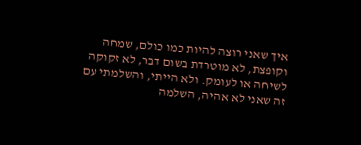איך שאני רוצה להיות כמו כולם, שמחה וקופצת, לא מוטרדת בשום דבר, לא זקוקה לשיחה או לעומק. ולא הייתי, והשלמתי עם זה שאני לא אהיה, השלמה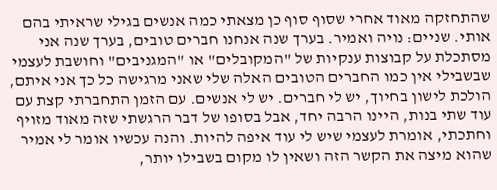שהתחזקה מאוד אחרי שסוף סוף כן מצאתי כמה אנשים בגילי שראיתי בהם אותי. שניים: נויה ואמיר. בערך שנה אנחנו חברים טובים, בערך שנה אני מסתכלת על קבוצות ענקיות של "המקובלים" או "המגניבים" וחושבת לעצמי שבשבילי אין כמו החברים הטובים האלה שלי שאני מרגישה כל כך אני איתם, הולכת לישון בחיוך, יש לי חברים. יש לי אנשים. עם הזמן התחברתי קצת עם עוד שתי בנות, היינו הרבה יחד, אבל בסופו של דבר הרגשתי שזה מאוד מזויף וחתכתי, אומרת לעצמי שיש לי עוד איפה להיות. והנה עכשיו אומר לי אמיר שהוא מיצה את הקשר הזה ושאין לו מקום בשבילו יותר,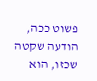פשוט ככה, הודעה שקטה שכזו, הוא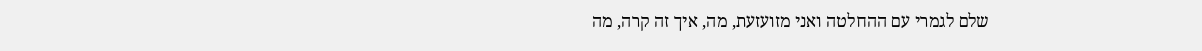שלם לגמרי עם ההחלטה ואני מזועזעת, מה, איך זה קרה, מה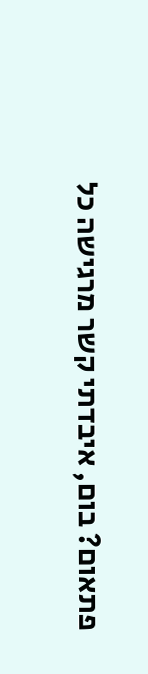פתאום? בום, איבדתי קשר מרגישה כל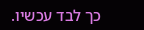כך לבד עכשיו.